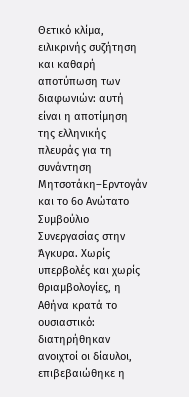Θετικό κλίμα, ειλικρινής συζήτηση και καθαρή αποτύπωση των διαφωνιών: αυτή είναι η αποτίμηση της ελληνικής πλευράς για τη συνάντηση Μητσοτάκη–Ερντογάν και το 6ο Ανώτατο Συμβούλιο Συνεργασίας στην Άγκυρα. Χωρίς υπερβολές και χωρίς θριαμβολογίες, η Αθήνα κρατά το ουσιαστικό: διατηρήθηκαν ανοιχτοί οι δίαυλοι, επιβεβαιώθηκε η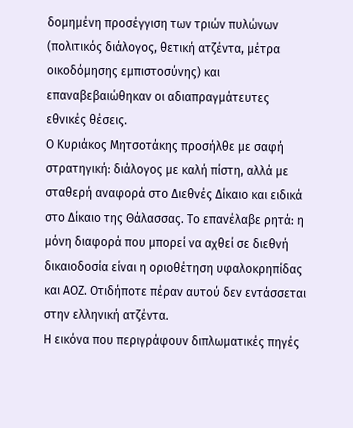δομημένη προσέγγιση των τριών πυλώνων (πολιτικός διάλογος, θετική ατζέντα, μέτρα οικοδόμησης εμπιστοσύνης) και επαναβεβαιώθηκαν οι αδιαπραγμάτευτες εθνικές θέσεις.
Ο Κυριάκος Μητσοτάκης προσήλθε με σαφή στρατηγική: διάλογος με καλή πίστη, αλλά με σταθερή αναφορά στο Διεθνές Δίκαιο και ειδικά στο Δίκαιο της Θάλασσας. Το επανέλαβε ρητά: η μόνη διαφορά που μπορεί να αχθεί σε διεθνή δικαιοδοσία είναι η οριοθέτηση υφαλοκρηπίδας και ΑΟΖ. Οτιδήποτε πέραν αυτού δεν εντάσσεται στην ελληνική ατζέντα.
Η εικόνα που περιγράφουν διπλωματικές πηγές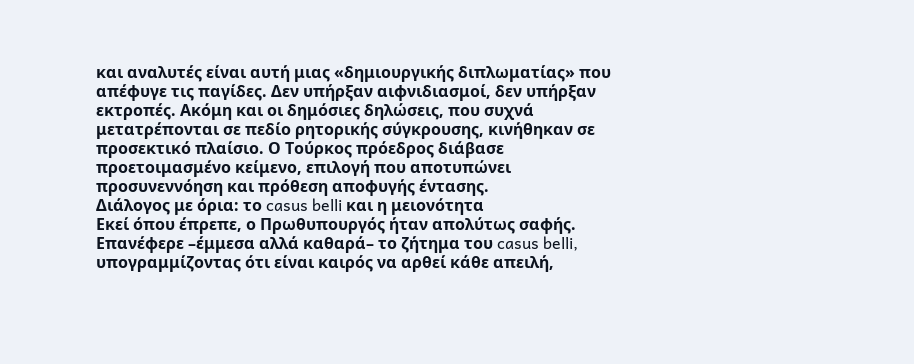και αναλυτές είναι αυτή μιας «δημιουργικής διπλωματίας» που απέφυγε τις παγίδες. Δεν υπήρξαν αιφνιδιασμοί, δεν υπήρξαν εκτροπές. Ακόμη και οι δημόσιες δηλώσεις, που συχνά μετατρέπονται σε πεδίο ρητορικής σύγκρουσης, κινήθηκαν σε προσεκτικό πλαίσιο. Ο Τούρκος πρόεδρος διάβασε προετοιμασμένο κείμενο, επιλογή που αποτυπώνει προσυνεννόηση και πρόθεση αποφυγής έντασης.
Διάλογος με όρια: το casus belli και η μειονότητα
Εκεί όπου έπρεπε, ο Πρωθυπουργός ήταν απολύτως σαφής. Επανέφερε –έμμεσα αλλά καθαρά– το ζήτημα του casus belli, υπογραμμίζοντας ότι είναι καιρός να αρθεί κάθε απειλή,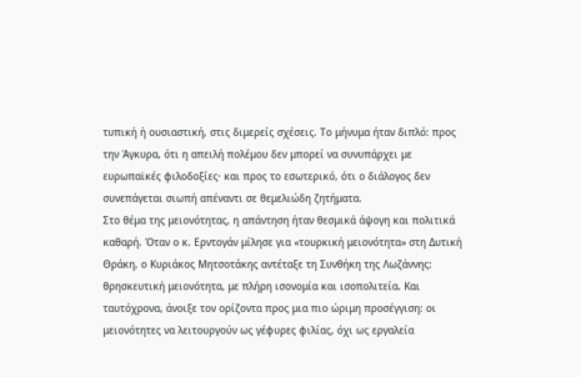τυπική ή ουσιαστική, στις διμερείς σχέσεις. Το μήνυμα ήταν διπλό: προς την Άγκυρα, ότι η απειλή πολέμου δεν μπορεί να συνυπάρχει με ευρωπαϊκές φιλοδοξίες· και προς το εσωτερικό, ότι ο διάλογος δεν συνεπάγεται σιωπή απέναντι σε θεμελιώδη ζητήματα.
Στο θέμα της μειονότητας, η απάντηση ήταν θεσμικά άψογη και πολιτικά καθαρή. Όταν ο κ. Ερντογάν μίλησε για «τουρκική μειονότητα» στη Δυτική Θράκη, ο Κυριάκος Μητσοτάκης αντέταξε τη Συνθήκη της Λωζάννης: θρησκευτική μειονότητα, με πλήρη ισονομία και ισοπολιτεία. Και ταυτόχρονα, άνοιξε τον ορίζοντα προς μια πιο ώριμη προσέγγιση: οι μειονότητες να λειτουργούν ως γέφυρες φιλίας, όχι ως εργαλεία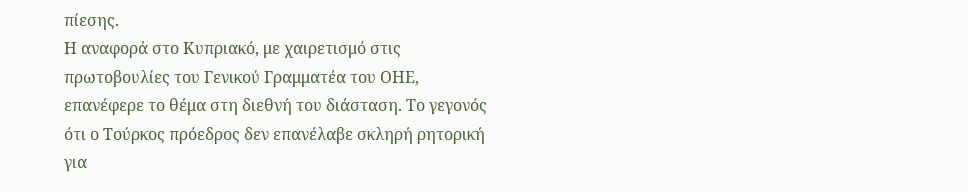πίεσης.
Η αναφορά στο Κυπριακό, με χαιρετισμό στις πρωτοβουλίες του Γενικού Γραμματέα του ΟΗΕ, επανέφερε το θέμα στη διεθνή του διάσταση. Το γεγονός ότι ο Τούρκος πρόεδρος δεν επανέλαβε σκληρή ρητορική για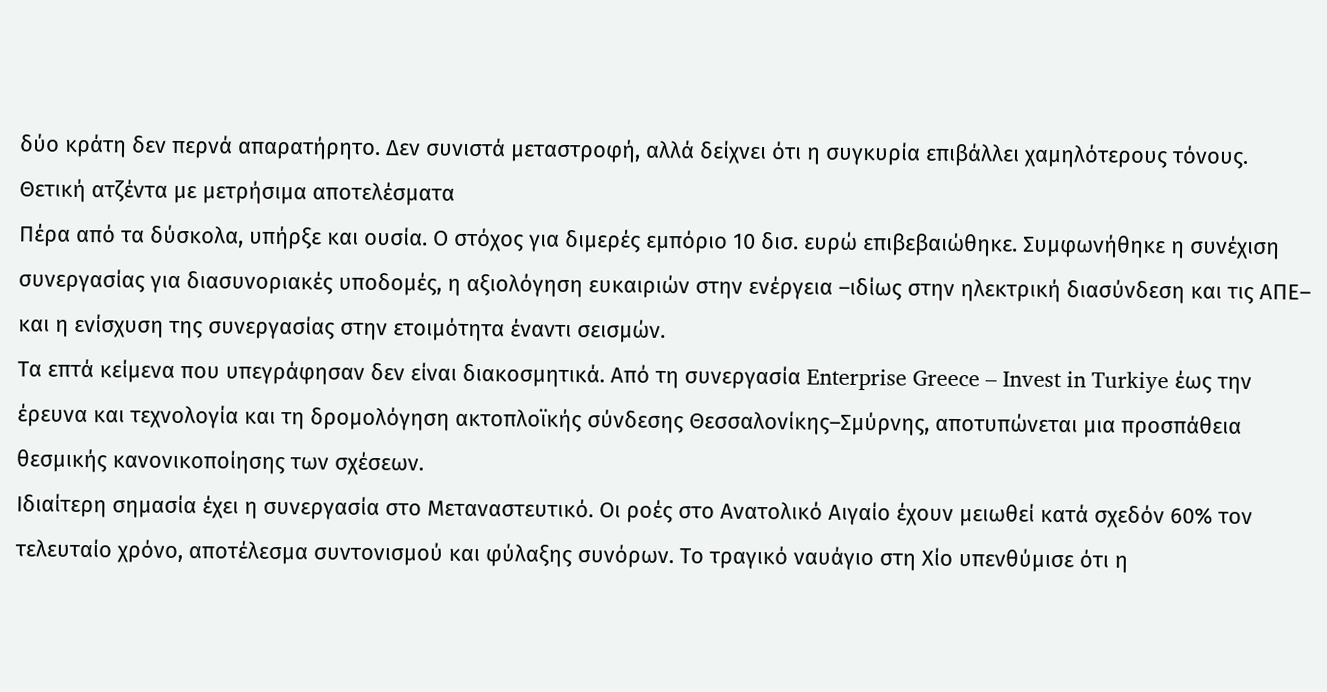δύο κράτη δεν περνά απαρατήρητο. Δεν συνιστά μεταστροφή, αλλά δείχνει ότι η συγκυρία επιβάλλει χαμηλότερους τόνους.
Θετική ατζέντα με μετρήσιμα αποτελέσματα
Πέρα από τα δύσκολα, υπήρξε και ουσία. Ο στόχος για διμερές εμπόριο 10 δισ. ευρώ επιβεβαιώθηκε. Συμφωνήθηκε η συνέχιση συνεργασίας για διασυνοριακές υποδομές, η αξιολόγηση ευκαιριών στην ενέργεια –ιδίως στην ηλεκτρική διασύνδεση και τις ΑΠΕ– και η ενίσχυση της συνεργασίας στην ετοιμότητα έναντι σεισμών.
Τα επτά κείμενα που υπεγράφησαν δεν είναι διακοσμητικά. Από τη συνεργασία Enterprise Greece – Invest in Turkiye έως την έρευνα και τεχνολογία και τη δρομολόγηση ακτοπλοϊκής σύνδεσης Θεσσαλονίκης–Σμύρνης, αποτυπώνεται μια προσπάθεια θεσμικής κανονικοποίησης των σχέσεων.
Ιδιαίτερη σημασία έχει η συνεργασία στο Μεταναστευτικό. Οι ροές στο Ανατολικό Αιγαίο έχουν μειωθεί κατά σχεδόν 60% τον τελευταίο χρόνο, αποτέλεσμα συντονισμού και φύλαξης συνόρων. Το τραγικό ναυάγιο στη Χίο υπενθύμισε ότι η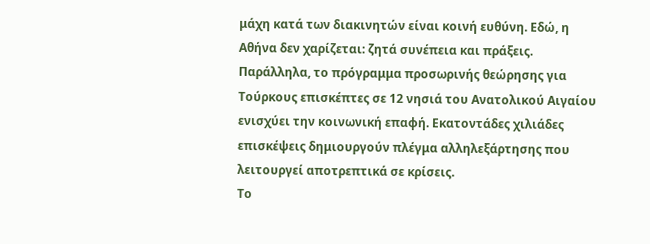μάχη κατά των διακινητών είναι κοινή ευθύνη. Εδώ, η Αθήνα δεν χαρίζεται: ζητά συνέπεια και πράξεις.
Παράλληλα, το πρόγραμμα προσωρινής θεώρησης για Τούρκους επισκέπτες σε 12 νησιά του Ανατολικού Αιγαίου ενισχύει την κοινωνική επαφή. Εκατοντάδες χιλιάδες επισκέψεις δημιουργούν πλέγμα αλληλεξάρτησης που λειτουργεί αποτρεπτικά σε κρίσεις.
Το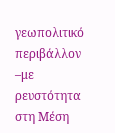γεωπολιτικό περιβάλλον –με ρευστότητα στη Μέση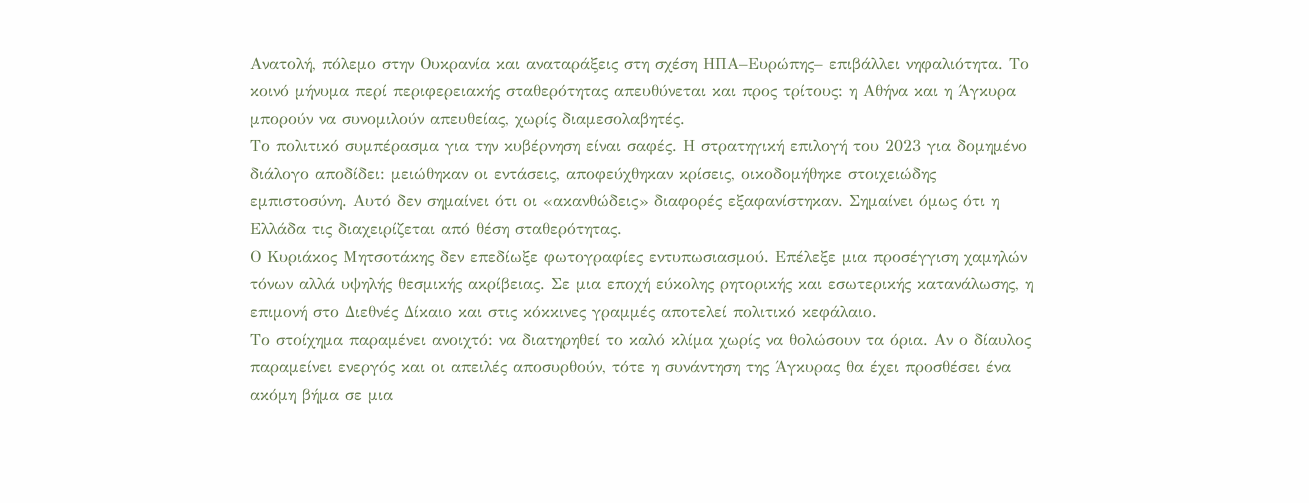Ανατολή, πόλεμο στην Ουκρανία και αναταράξεις στη σχέση ΗΠΑ–Ευρώπης– επιβάλλει νηφαλιότητα. Το κοινό μήνυμα περί περιφερειακής σταθερότητας απευθύνεται και προς τρίτους: η Αθήνα και η Άγκυρα μπορούν να συνομιλούν απευθείας, χωρίς διαμεσολαβητές.
Το πολιτικό συμπέρασμα για την κυβέρνηση είναι σαφές. Η στρατηγική επιλογή του 2023 για δομημένο διάλογο αποδίδει: μειώθηκαν οι εντάσεις, αποφεύχθηκαν κρίσεις, οικοδομήθηκε στοιχειώδης εμπιστοσύνη. Αυτό δεν σημαίνει ότι οι «ακανθώδεις» διαφορές εξαφανίστηκαν. Σημαίνει όμως ότι η Ελλάδα τις διαχειρίζεται από θέση σταθερότητας.
Ο Κυριάκος Μητσοτάκης δεν επεδίωξε φωτογραφίες εντυπωσιασμού. Επέλεξε μια προσέγγιση χαμηλών τόνων αλλά υψηλής θεσμικής ακρίβειας. Σε μια εποχή εύκολης ρητορικής και εσωτερικής κατανάλωσης, η επιμονή στο Διεθνές Δίκαιο και στις κόκκινες γραμμές αποτελεί πολιτικό κεφάλαιο.
Το στοίχημα παραμένει ανοιχτό: να διατηρηθεί το καλό κλίμα χωρίς να θολώσουν τα όρια. Αν ο δίαυλος παραμείνει ενεργός και οι απειλές αποσυρθούν, τότε η συνάντηση της Άγκυρας θα έχει προσθέσει ένα ακόμη βήμα σε μια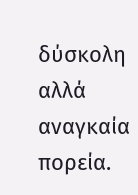δύσκολη αλλά αναγκαία πορεία.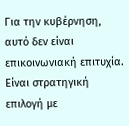Για την κυβέρνηση, αυτό δεν είναι επικοινωνιακή επιτυχία. Είναι στρατηγική επιλογή με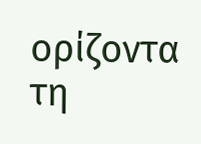ορίζοντα τη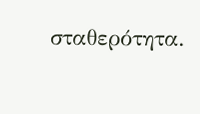σταθερότητα.